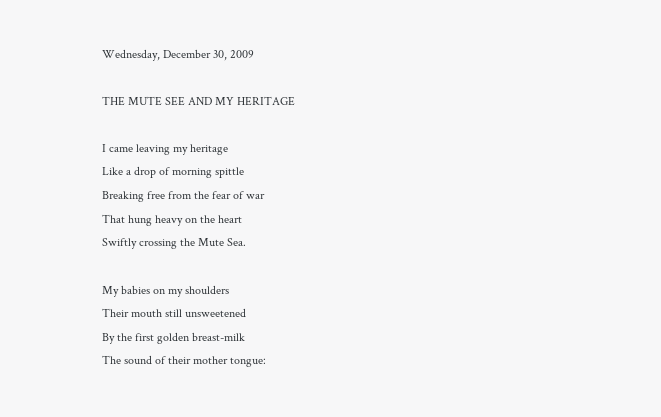Wednesday, December 30, 2009

THE MUTE SEE AND MY HERITAGE

I came leaving my heritage
Like a drop of morning spittle
Breaking free from the fear of war
That hung heavy on the heart
Swiftly crossing the Mute Sea.

My babies on my shoulders
Their mouth still unsweetened
By the first golden breast-milk
The sound of their mother tongue: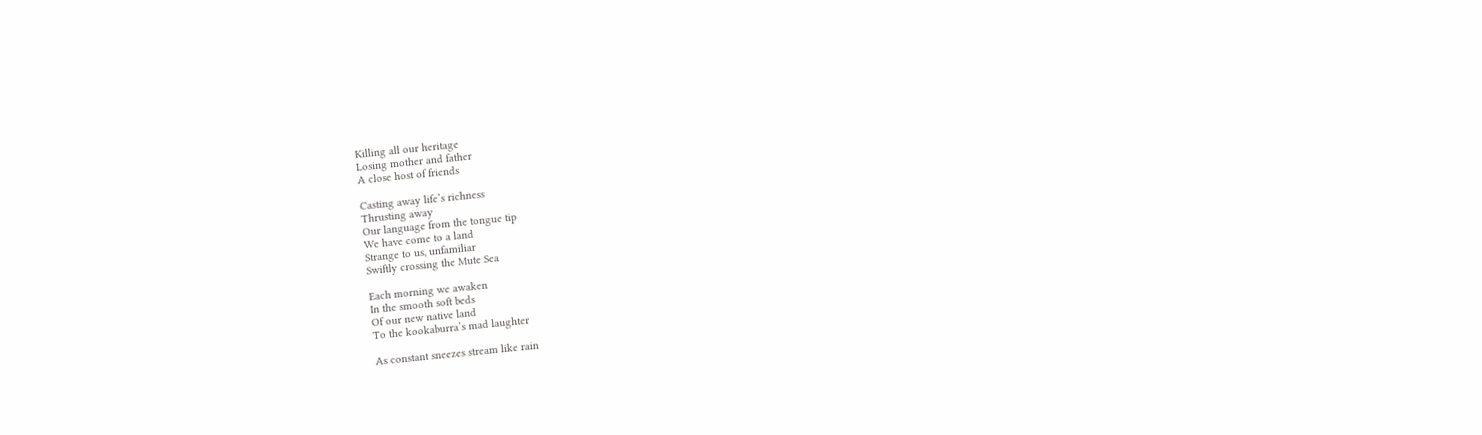Killing all our heritage
Losing mother and father
A close host of friends

Casting away life’s richness
Thrusting away
Our language from the tongue tip
We have come to a land
Strange to us, unfamiliar
Swiftly crossing the Mute Sea

Each morning we awaken
In the smooth soft beds
Of our new native land
To the kookaburra’s mad laughter

As constant sneezes stream like rain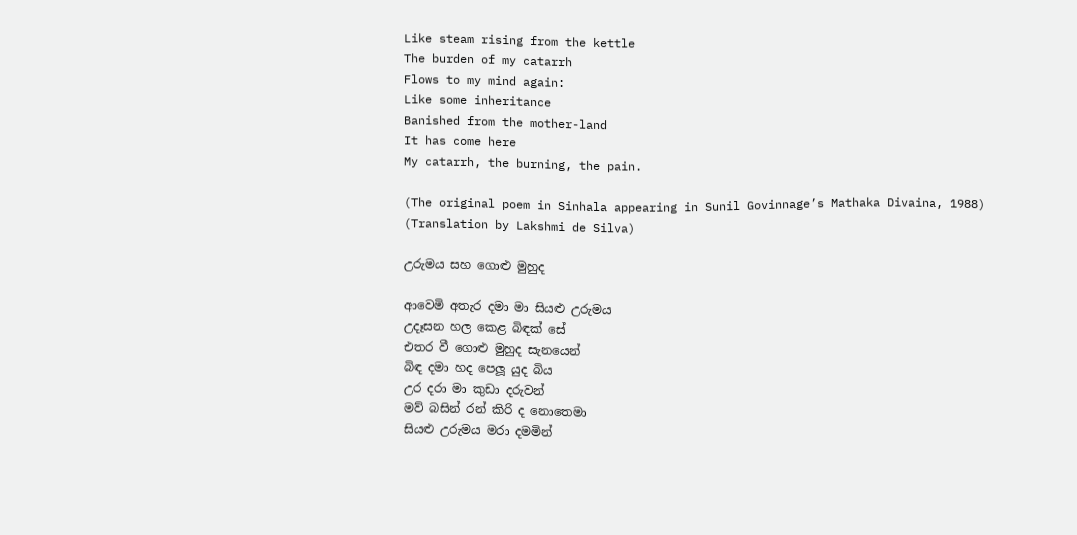Like steam rising from the kettle
The burden of my catarrh
Flows to my mind again:
Like some inheritance
Banished from the mother-land
It has come here
My catarrh, the burning, the pain.

(The original poem in Sinhala appearing in Sunil Govinnage’s Mathaka Divaina, 1988)
(Translation by Lakshmi de Silva)

උරුමය සහ ගොළු මුහුද

ආවෙමි අතැර දමා මා සියළු උරුමය
උදෑසන හල කෙළ බිඳක් සේ
එතර වී ගොළු මුහුද සැනයෙන්
බිඳ දමා හද පෙලූ යුද බිය
උර දරා මා කුඩා දරුවන්
මව් බසින් රන් කිරි ද නොතෙමා
සියළු උරුමය මරා දමමින්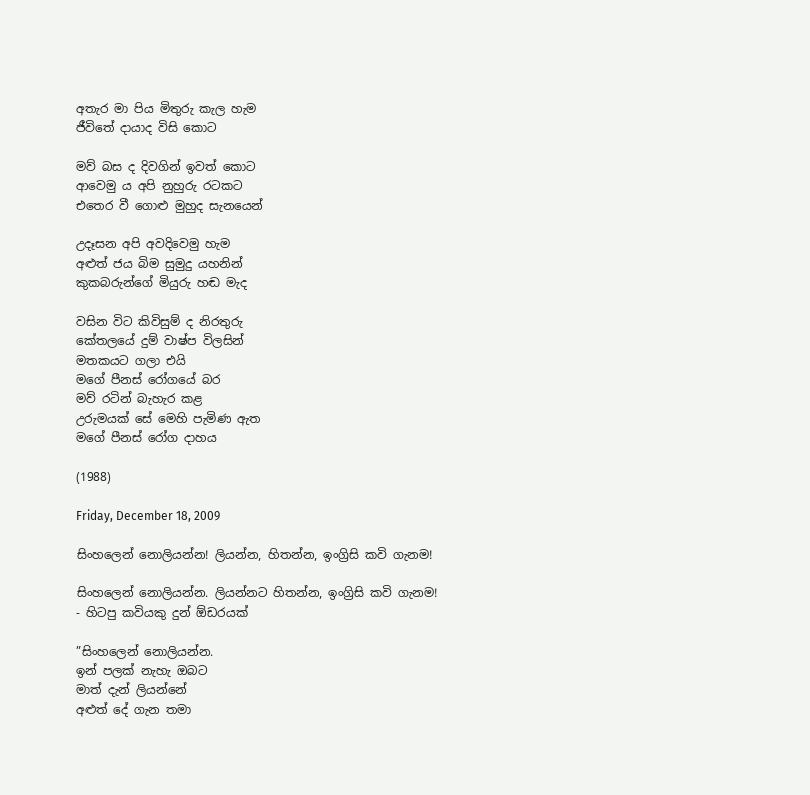අතැර මා පිය මිතුරු කැල හැම
ජීවිතේ දායාද විසි කොට

මව් බස ද දිවගින් ඉවත් කොට
ආවෙමු ය අපි නුහුරු රටකට
එතෙර වී ගොළු මුහුද සැනයෙන්

උදෑසන අපි අවදිවෙමු හැම
අළුත් ජය බිම සුමුදු යහනින්
කුකබරුන්ගේ මියුරු හඬ මැද

වසින විට කිවිසුම් ද නිරතුරු
කේතලයේ දුම් වාෂ්ප විලසින්
මතකයට ගලා එයි
මගේ පීනස් රෝගයේ බර
මව් රටින් බැහැර කළ
උරුමයක් සේ මෙහි පැමිණ ඇත
මගේ පීනස් රෝග දාහය

(1988)

Friday, December 18, 2009

සිංහලෙන් නොලියන්න! ලියන්න, හිතන්න, ඉංග්‍රිසි කවි ගැනම!

සිංහලෙන් නොලියන්න. ලියන්නට හිතන්න, ඉංග්‍රිසි කවි ගැනම!
- හිටපු කවියකු දුන් ඕඩරයක්

”සිංහලෙන් නොලියන්න.
ඉන් පලක් නැහැ ඔබට
මාත් දැන් ලියන්නේ
අළුත් දේ ගැන තමා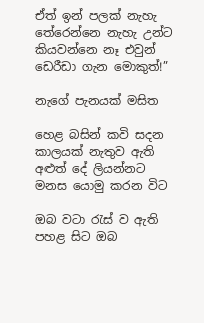ඒත් ඉන් පලක් නැහැ
තේරෙන්නෙ නැහැ උන්ට
කියවන්නෙ නෑ එවුන්
ඩෙරීඩා ගැන මොකුත්!”

නැගේ පැනයක් මසිත

හෙළ බසින් කවි සදන
කාලයක් නැතුව ඇති
අළුත් දේ ලියන්නට
මනස යොමු කරන විට

ඔබ වටා රැස් ව ඇති
පහළ සිට ඔබ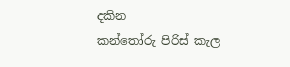දකින
කන්තෝරු පිරිස් කැල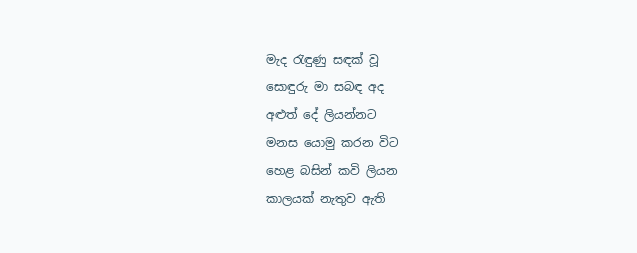මැද රැඳුණු සඳක් වූ
සොඳුරු මා සබඳ අද
අළුත් දේ ලියන්නට
මනස යොමු කරන විට
හෙළ බසින් කවි ලියන
කාලයක් නැතුව ඇති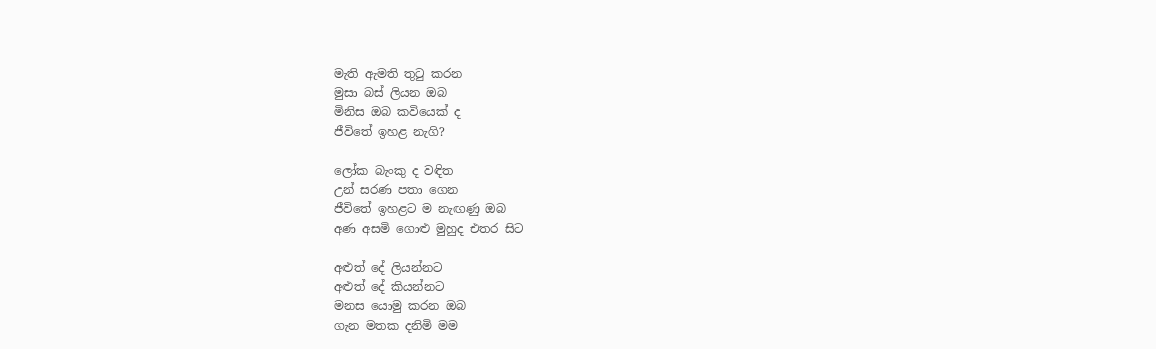මැති ඇමති තුටු කරන
මුසා බස් ලියන ඔබ
මිනිස ඔබ කවියෙක් ද
ජීවිතේ ඉහළ නැගි?

ලෝක බැංකු ද වඳිත
උන් සරණ පතා ගෙන
ජීවිතේ ඉහළට ම නැඟණු ඔබ
අණ අසමි ගොළු මුහුද එතර සිට

අළුත් දේ ලියන්නට
අළුත් දේ කියන්නට
මනස යොමු කරන ඔබ
ගැන මතක දනිමි මම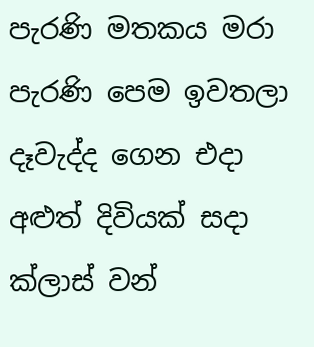පැරණි මතකය මරා
පැරණි පෙම ඉවතලා
දෑවැද්ද ගෙන එදා
අළුත් දිවියක් සදා
ක්ලාස් වන්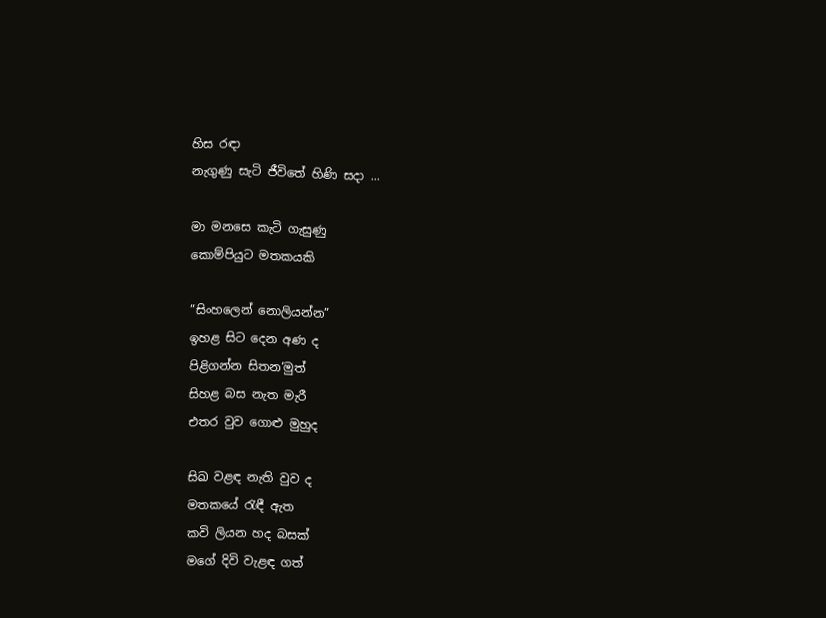හිස රඳා
නැගුණු සැටි ජීවිතේ හිණි සදා ...

මා මනසෙ කැටි ගැසුණු
කොම්පියුට මතකයකි

”සිංහලෙන් නොලියන්න”
ඉහළ සිට දෙන අණ ද
පිළිගන්න සිතන‘මුත්
සිහළ බස නැත මැරී
එතර වුව ගොළු මුහුද

සිඛ වළඳ නැති වුව ද
මතකයේ රැඳී ඇත
කවි ලියන හද බසක්
මගේ දිවි වැළඳ ගත්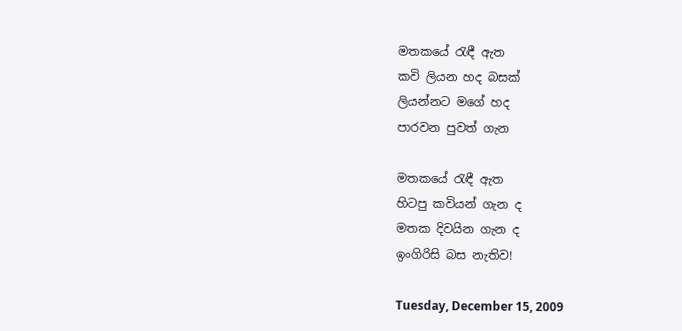මතකයේ රැඳී ඇත
කවි ලියන හද බසක්
ලියන්නට මගේ හද
පාරවන පුවත් ගැන

මතකයේ රැඳී ඇත
හිටපු කවියන් ගැන ද
මතක දිවයින ගැන ද
ඉංගිරිසි බස නැතිව!

Tuesday, December 15, 2009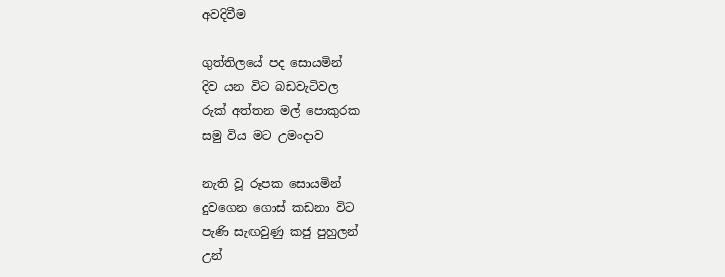අවදිවීම

ගුත්තිලයේ පද සොයමින්
දිව යන විට බඩවැටිවල
රුක් අත්තන මල් පොකුරක
සමු විය මට උමංදාව

නැති වූ රූපක සොයමින්
දුවගෙන ගොස් කඩනා විට
පැණි සැඟවුණු කජු පුහුලන්
උන්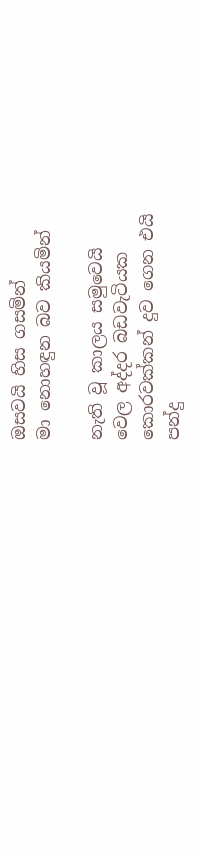ඔසවයි හිස ගසමින්
මා නොහඳුන බව කියමින්

නැති වූ කාලය සමුවෙයි
වෙල අද්දර බඩවැටියක
කොරවක්කන් දුව ගෙන එයි
පන්දු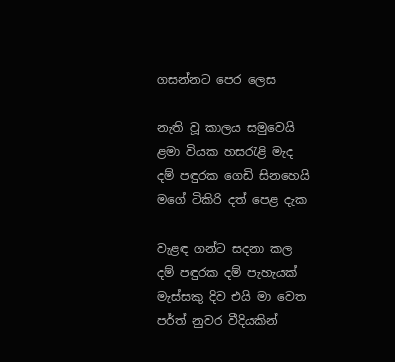ගසන්නට පෙර ලෙස

නැති වූ කාලය සමුවෙයි
ළමා වියක හසරැළි මැද
දම් පඳුරක ගෙඩි සිනහෙයි
මගේ ටිකිරි දත් පෙළ දැක

වැළඳ ගන්ට සදනා කල
දම් පඳුරක දම් පැහැයක්
මැස්සකු දිව එයි මා වෙත
පර්ත් නුවර වීදියකින්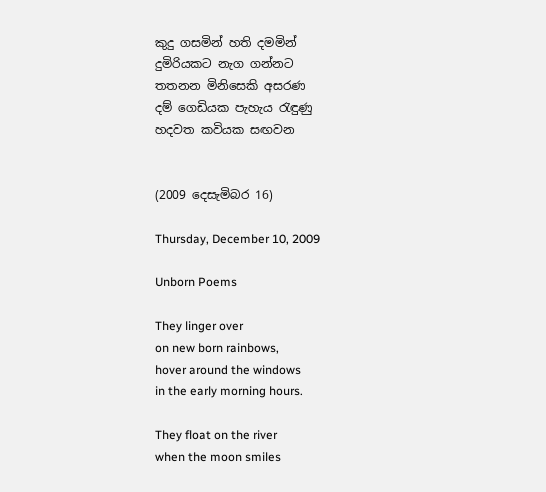කුදු ගසමින් හති දමමින්
දුමිරියකට නැග ගන්නට
තතනන මිනිසෙකි අසරණ
දම් ගෙඩියක පැහැය රැඳුණු
හදවත කවියක සඟවන


(2009 දෙසැමිබර 16)

Thursday, December 10, 2009

Unborn Poems

They linger over
on new born rainbows,
hover around the windows
in the early morning hours.

They float on the river
when the moon smiles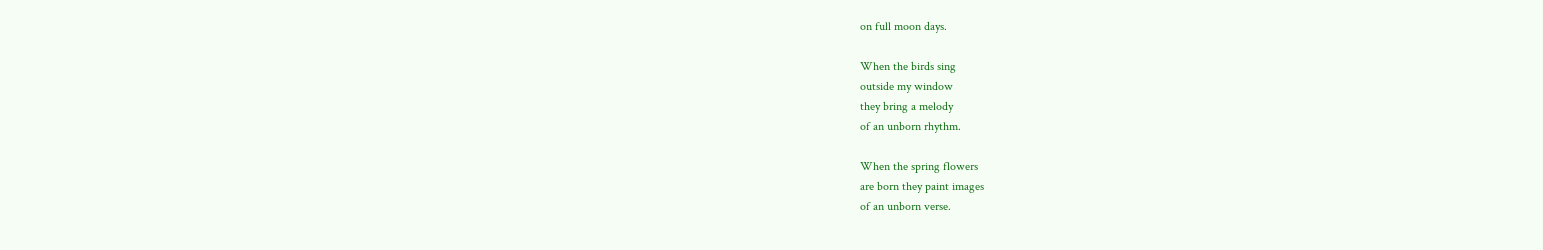on full moon days.

When the birds sing
outside my window
they bring a melody
of an unborn rhythm.

When the spring flowers
are born they paint images
of an unborn verse.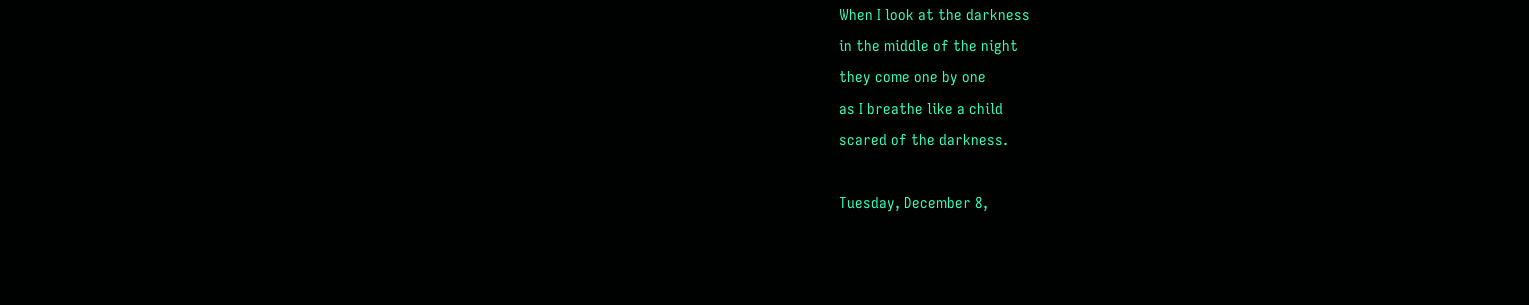When I look at the darkness
in the middle of the night
they come one by one
as I breathe like a child
scared of the darkness.

Tuesday, December 8,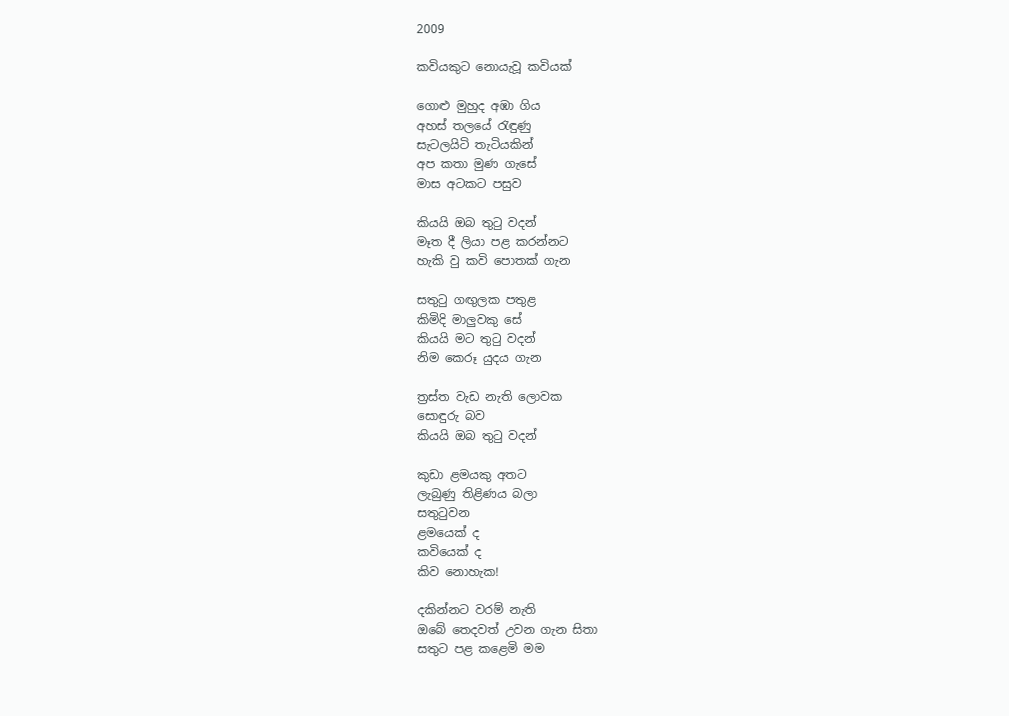2009

කවියකුට නොයැවූ කවියක්

ගොළු මුහුද අඹා ගිය
අහස් තලයේ රැඳුණු
සැටලයිටි තැටියකින්
අප කතා මුණ ගැසේ
මාස අටකට පසුව

කියයි ඔබ තුටු වදන්
මෑත දී ලියා පළ කරන්නට
හැකි වු කවි පොතක් ගැන

සතුටු ගඟුලක පතුළ
කිමිදි මාලුවකු සේ
කියයි මට තුටු වදන්
නිම කෙරූ යුදය ගැන

ත්‍රස්ත වැඩ නැති ලොවක
සොඳුරු බව
කියයි ඔබ තුටු වදන්

කුඩා ළමයකු අතට
ලැබුණු තිළිණය බලා
සතුටුවන
ළමයෙක් ද
කවියෙක් ද
කිව නොහැක!

දකින්නට වරම් නැති
ඔබේ තෙදවත් උවන ගැන සිතා
සතුට පළ කළෙමි මම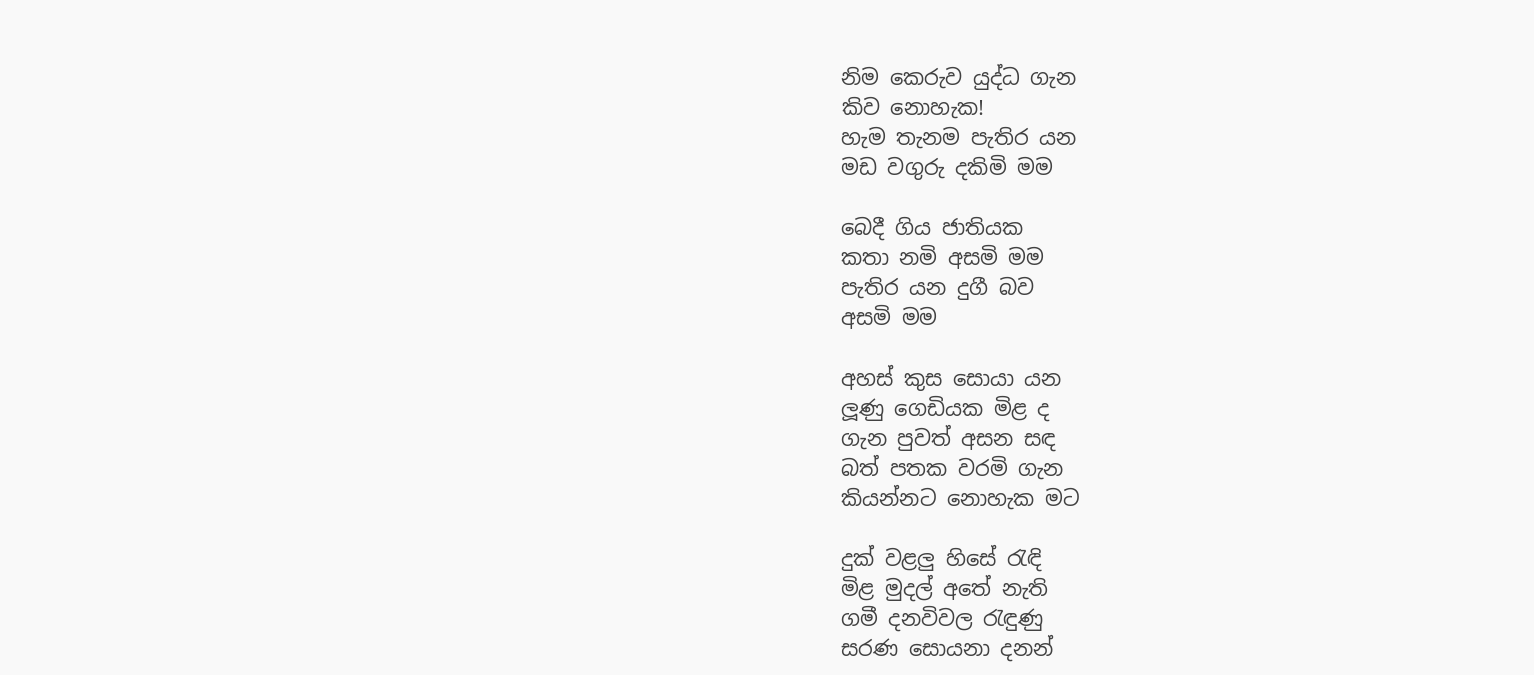නිම කෙරුව යුද්ධ ගැන
කිව නොහැක!
හැම තැනම පැතිර යන
මඩ වගුරු දකිමි මම

බෙදී ගිය ජාතියක
කතා නමි අසමි මම
පැතිර යන දුගී බව
අසමි මම

අහස් කුස සොයා යන
ලූණු ගෙඩියක මිළ ද
ගැන පුවත් අසන සඳ
බත් පතක වරමි ගැන
කියන්නට නොහැක මට

දුක් වළලු හිසේ රැඳි
මිළ මුදල් අතේ නැති
ගමී දනවිවල රැඳුණු
සරණ සොයනා දනන්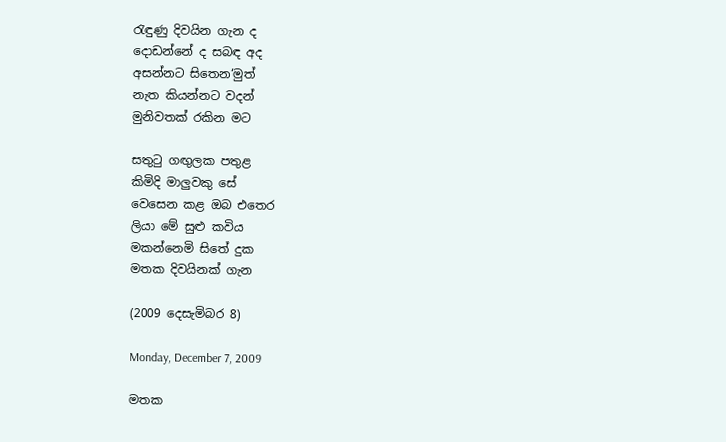රැඳුණු දිවයින ගැන ද
දොඩන්නේ ද සබඳ අද
අසන්නට සිතෙන‘මුත්
නැත කියන්නට වදන්
මුනිවතක් රකින මට

සතුටු ගඟුලක පතුළ
කිමිදි මාලුවකු සේ
වෙසෙන කළ ඔබ එතෙර
ලියා මේ සුළු කවිය
මකන්නෙමි සිතේ දුක
මතක දිවයිනක් ගැන

(2009 දෙසැමිබර 8)

Monday, December 7, 2009

මතක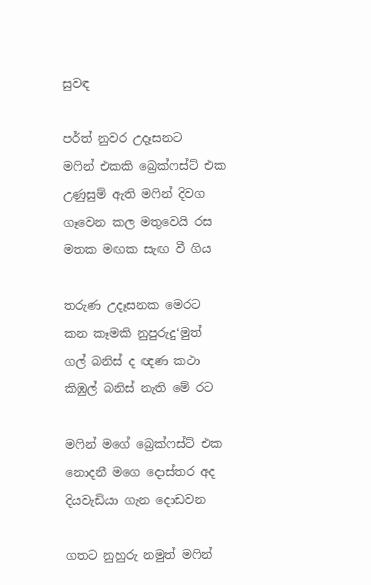සුවඳ

පර්ත් නුවර උදෑසනට
මෆින් එකකි බ්‍රෙක්ෆස්ට් එක
උණුසුම් ඇති මෆින් දිවග
ගෑවෙන කල මතුවෙයි රස
මතක මඟක සැඟ වී ගිය

තරුණ උදෑසනක මෙරට
කන කෑමකි නුපුරුදු‘මුත්
ගල් බනිස් ද ඥණ කථා
කිඹුල් බනිස් නැති මේ රට

මෆින් මගේ බ්‍රෙක්ෆස්ට් එක
නොදනී මගෙ දොස්තර අද
දියවැඩියා ගැන දොඩවන

ගතට නුහුරු නමුත් මෆින්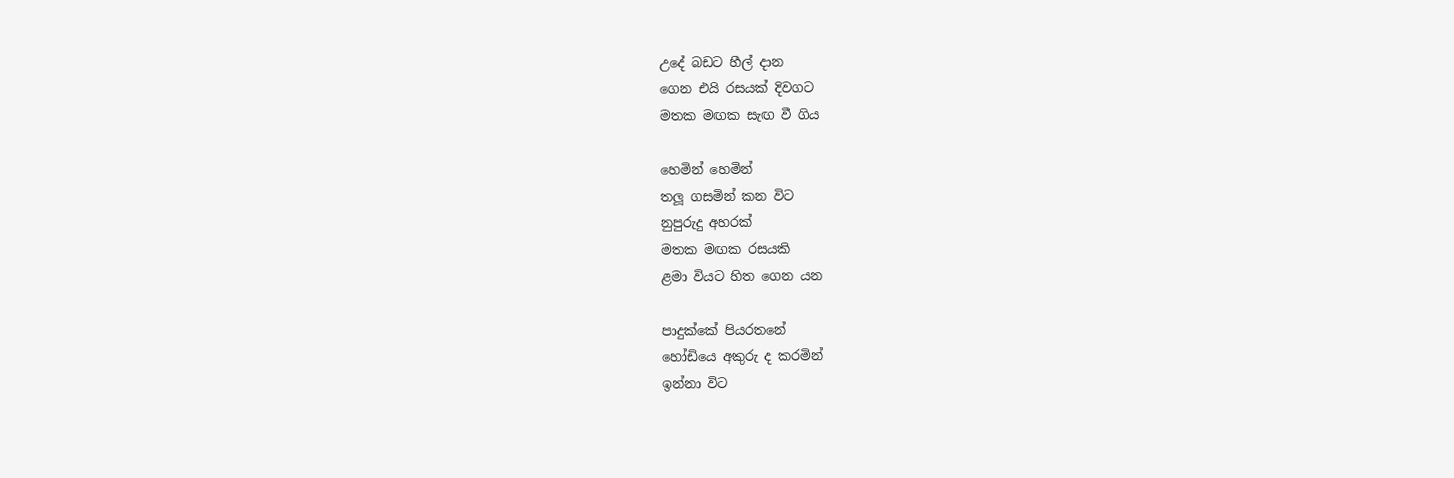උදේ බඩට හීල් දාන
ගෙන එයි රසයක් දිවගට
මතක මඟක සැඟ වී ගිය

හෙමින් හෙමින්
තලූ ගසමින් කන විට
නුපුරුදු අහරක්
මතක මඟක රසයකි
ළමා වියට හිත ගෙන යන

පාදුක්කේ පියරතනේ
හෝඩියෙ අකුරු ද කරමින්
ඉන්නා විට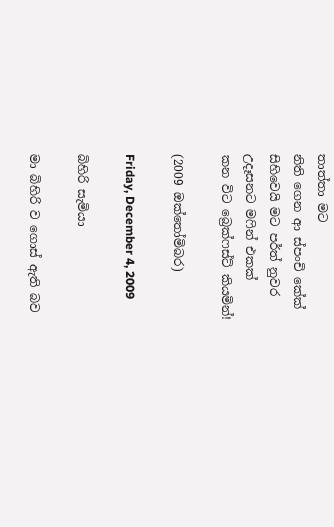තාත්තා මට
නිති ගෙන ආ ස්පංචි කේක්
සිහිවෙයි මට පර්ත් නුවර
උදෑසනට මෆින් එකක්
කන විට බ්‍රෙක්ෆස්ට් කියමින්!

(2009 ඔක්තෝමිබර)

Friday, December 4, 2009

බිහිරි සැමියා

මා බිහිරි ව ගොස් ඇති බව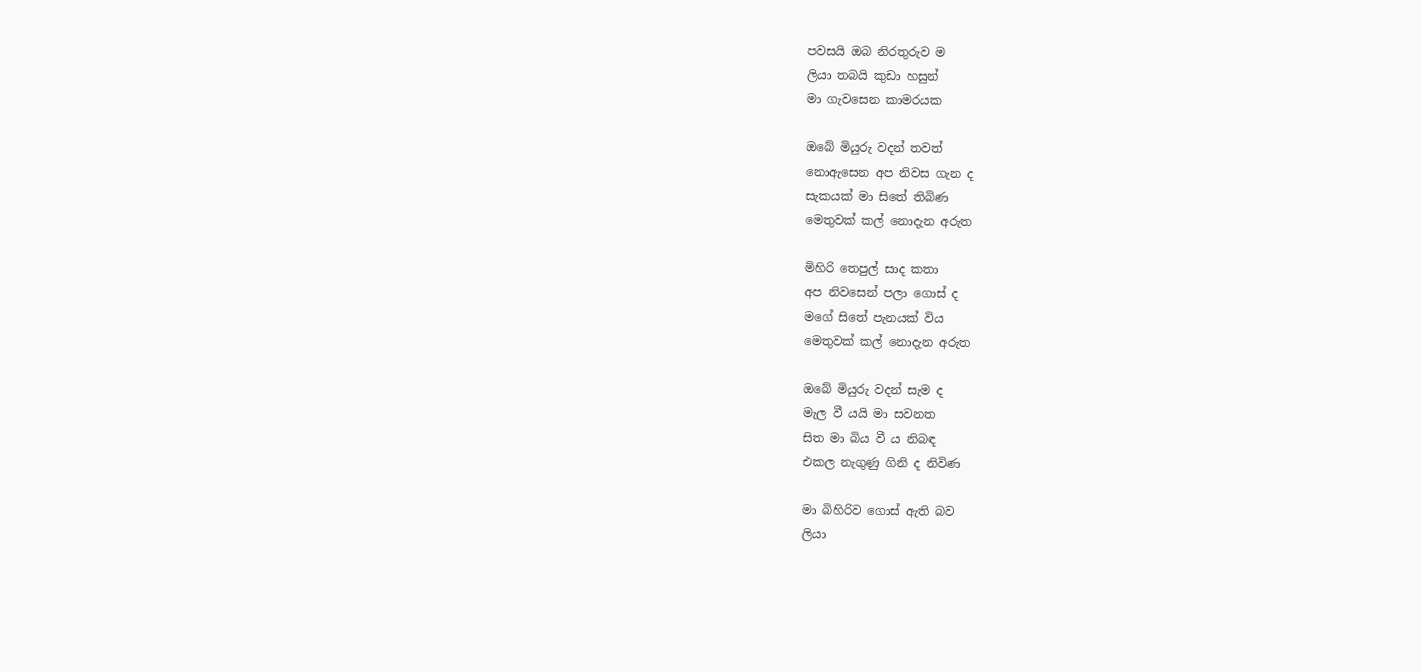පවසයි ඔබ නිරතුරුව ම
ලියා තබයි කුඩා හසුන්
මා ගැවසෙන කාමරයක

ඔබේ මියුරු වදන් තවත්
නොඇසෙන අප නිවස ගැන ද
සැකයක් මා සිතේ තිබිණ
මෙතුවක් කල් නොදැන අරුත

මිහිරි තෙපුල් සාද කතා
අප නිවසෙන් පලා ගොස් ද
මගේ සිතේ පැනයක් විය
මෙතුවක් කල් නොදැන අරුත

ඔබේ මියුරු වදන් සැම ද
මැල වී යයි මා සවනත
සිත මා බිය වී ය නිබඳ
එකල නැගුණු ගිනි ද නිවිණ

මා බිහිරිව ගොස් ඇති බව
ලියා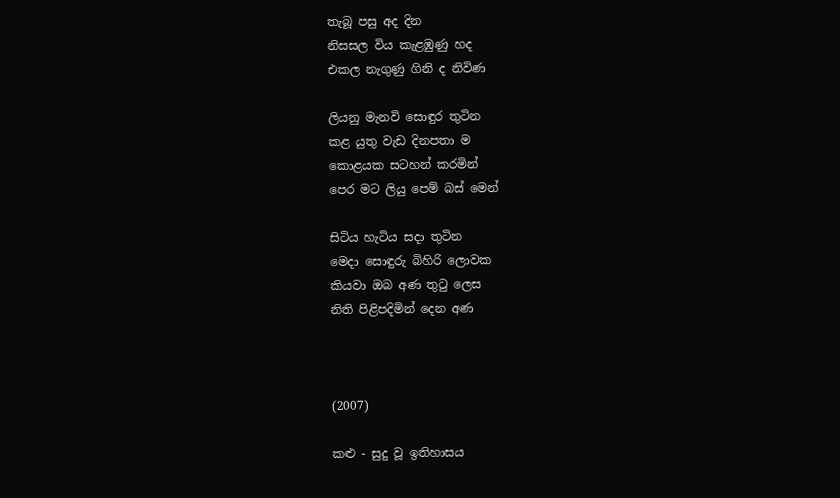තැබූ පසු අද දින
නිසසල විය කැළඹුණු හද
එකල නැගුණු ගිනි ද නිවිණ

ලියනු මැනවි සොඳුර තුටින
කළ යුතු වැඩ දිනපතා ම
කොළයක සටහන් කරමින්
පෙර මට ලියු පෙම් බස් මෙන්

සිටිය හැටිය සදා තුටින
මෙදා සොඳුරු බිහිරි ලොවක
කියවා ඔබ අණ තුටු ලෙස
නිති පිළිපදිමින් දෙන අණ



(2007)

කළු - සුදු වූ ඉතිහාසය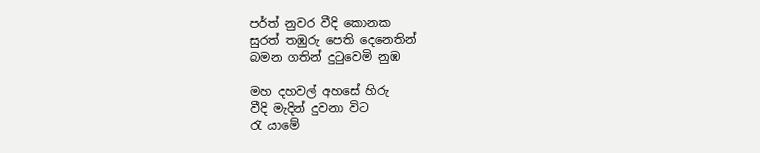පර්ත් නුවර වීදි කොනක
සුරත් තඹුරු පෙති දෙනෙතින්
බමන ගතින් දුටුවෙමි නුඹ

මහ දහවල් අහසේ හිරු
වීදි මැදින් දුවනා විට
රැ යාමේ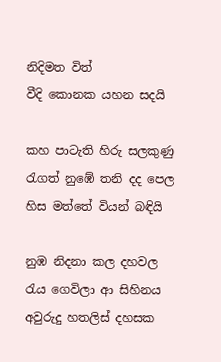නිදිමත විත්
වීදි කොනක යහන සදයි

කහ පාටැති හිරු සලකුණු
රැගත් නුඹේ තනි දද පෙල
හිස මත්තේ වියන් බඳියි

නුඹ නිදනා කල දහවල
රැය ගෙවිලා ආ සිහිනය
අවුරුදු හතලිස් දහසක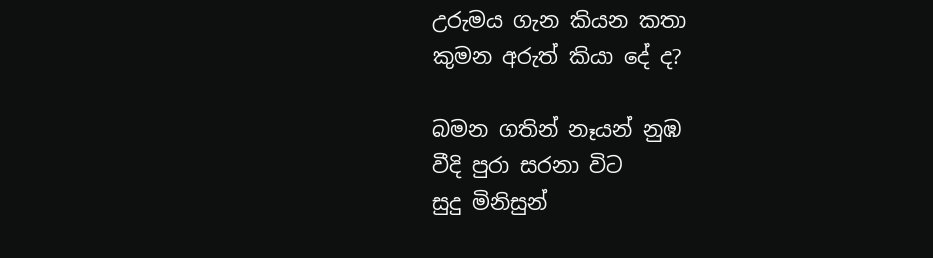උරුමය ගැන කියන කතා
කුමන අරුත් කියා දේ ද?

බමන ගතින් නෑයන් නුඹ
වීදි පුරා සරනා විට
සුදු මිනිසුන්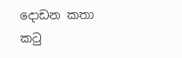දොඩන කතා
කටු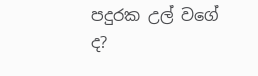පදුරක උල් වගේ ද?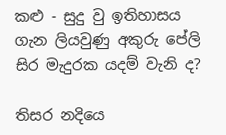කළු - සුදු වු ඉතිහාසය
ගැන ලියවුණු අකුරු පේලි
සිර මැදුරක යදම් වැනි ද?

තිසර නදියෙ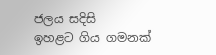ජලය සදිසි
ඉහළට ගිය ගමනක්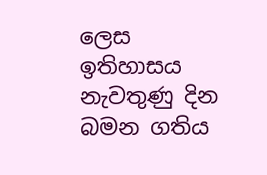ලෙස
ඉතිහාසය නැවතුණු දින
බමන ගතිය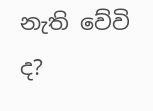නැති වේවි ද?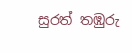සුරත් තඹුරු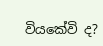වියකේවි ද?